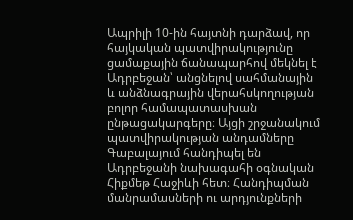Ապրիլի 10-ին հայտնի դարձավ, որ հայկական պատվիրակությունը ցամաքային ճանապարհով մեկնել է Ադրբեջան՝ անցնելով սահմանային և անձնագրային վերահսկողության բոլոր համապատասխան ընթացակարգերը։ Այցի շրջանակում պատվիրակության անդամները Գաբալայում հանդիպել են Ադրբեջանի նախագահի օգնական Հիքմեթ Հաջիևի հետ։ Հանդիպման մանրամասների ու արդյունքների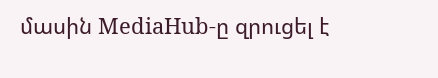մասին MediaHub-ը զրուցել է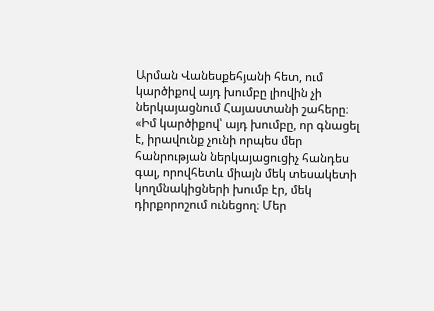Արման Վանեսքեհյանի հետ, ում կարծիքով այդ խումբը լիովին չի ներկայացնում Հայաստանի շահերը։
«Իմ կարծիքով՝ այդ խումբը, որ գնացել է, իրավունք չունի որպես մեր հանրության ներկայացուցիչ հանդես գալ, որովհետև միայն մեկ տեսակետի կողմնակիցների խումբ էր, մեկ դիրքորոշում ունեցող։ Մեր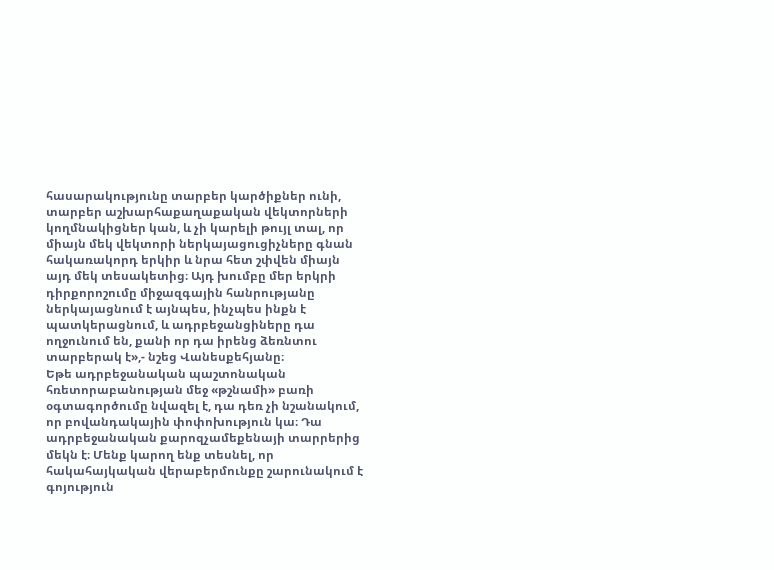հասարակությունը տարբեր կարծիքներ ունի, տարբեր աշխարհաքաղաքական վեկտորների կողմնակիցներ կան, և չի կարելի թույլ տալ, որ միայն մեկ վեկտորի ներկայացուցիչները գնան հակառակորդ երկիր և նրա հետ շփվեն միայն այդ մեկ տեսակետից։ Այդ խումբը մեր երկրի դիրքորոշումը միջազգային հանրությանը ներկայացնում է այնպես, ինչպես ինքն է պատկերացնում, և ադրբեջանցիները դա ողջունում են, քանի որ դա իրենց ձեռնտու տարբերակ է»,- նշեց Վանեսքեհյանը։
Եթե ադրբեջանական պաշտոնական հռետորաբանության մեջ «թշնամի» բառի օգտագործումը նվազել է, դա դեռ չի նշանակում, որ բովանդակային փոփոխություն կա։ Դա ադրբեջանական քարոզչամեքենայի տարրերից մեկն է։ Մենք կարող ենք տեսնել, որ հակահայկական վերաբերմունքը շարունակում է գոյություն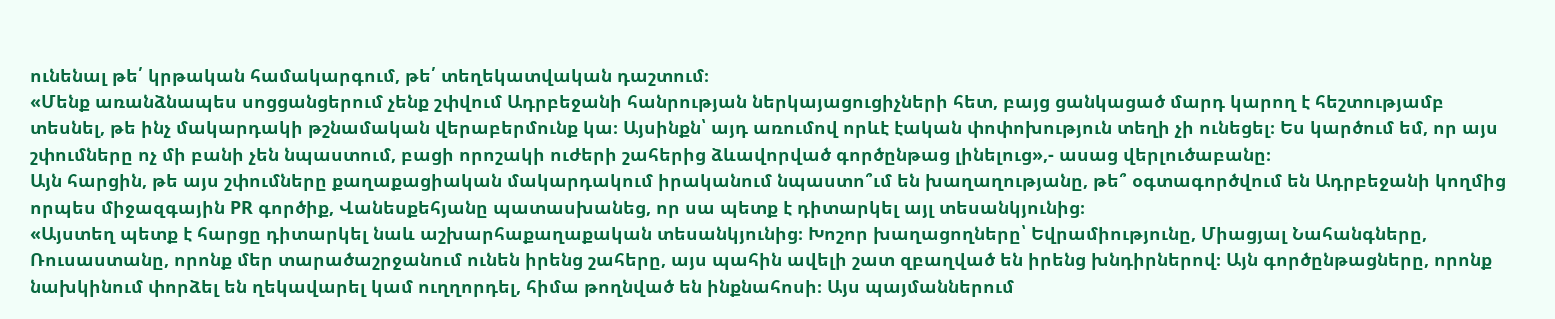ունենալ թե՛ կրթական համակարգում, թե՛ տեղեկատվական դաշտում։
«Մենք առանձնապես սոցցանցերում չենք շփվում Ադրբեջանի հանրության ներկայացուցիչների հետ, բայց ցանկացած մարդ կարող է հեշտությամբ տեսնել, թե ինչ մակարդակի թշնամական վերաբերմունք կա։ Այսինքն՝ այդ առումով որևէ էական փոփոխություն տեղի չի ունեցել։ Ես կարծում եմ, որ այս շփումները ոչ մի բանի չեն նպաստում, բացի որոշակի ուժերի շահերից ձևավորված գործընթաց լինելուց»,- ասաց վերլուծաբանը։
Այն հարցին, թե այս շփումները քաղաքացիական մակարդակում իրականում նպաստո՞ւմ են խաղաղությանը, թե՞ օգտագործվում են Ադրբեջանի կողմից որպես միջազգային PR գործիք, Վանեսքեհյանը պատասխանեց, որ սա պետք է դիտարկել այլ տեսանկյունից։
«Այստեղ պետք է հարցը դիտարկել նաև աշխարհաքաղաքական տեսանկյունից։ Խոշոր խաղացողները՝ Եվրամիությունը, Միացյալ Նահանգները, Ռուսաստանը, որոնք մեր տարածաշրջանում ունեն իրենց շահերը, այս պահին ավելի շատ զբաղված են իրենց խնդիրներով։ Այն գործընթացները, որոնք նախկինում փորձել են ղեկավարել կամ ուղղորդել, հիմա թողնված են ինքնահոսի։ Այս պայմաններում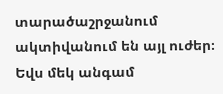տարածաշրջանում ակտիվանում են այլ ուժեր։ Եվս մեկ անգամ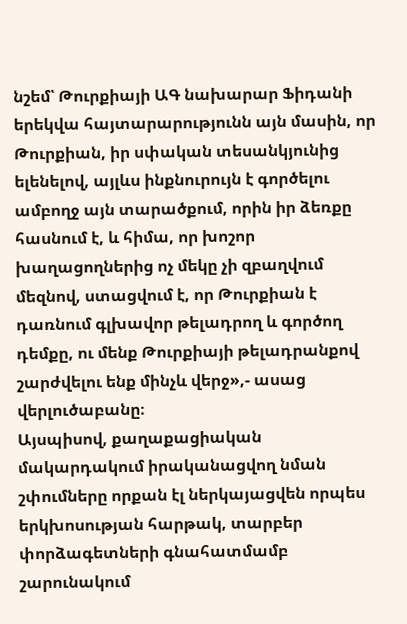նշեմ՝ Թուրքիայի ԱԳ նախարար Ֆիդանի երեկվա հայտարարությունն այն մասին, որ Թուրքիան, իր սփական տեսանկյունից ելենելով, այլևս ինքնուրույն է գործելու ամբողջ այն տարածքում, որին իր ձեռքը հասնում է, և հիմա, որ խոշոր խաղացողներից ոչ մեկը չի զբաղվում մեզնով, ստացվում է, որ Թուրքիան է դառնում գլխավոր թելադրող և գործող դեմքը, ու մենք Թուրքիայի թելադրանքով շարժվելու ենք մինչև վերջ»,- ասաց վերլուծաբանը։
Այսպիսով, քաղաքացիական մակարդակում իրականացվող նման շփումները որքան էլ ներկայացվեն որպես երկխոսության հարթակ, տարբեր փորձագետների գնահատմամբ շարունակում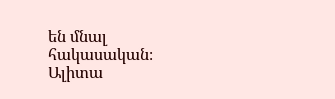են մնալ հակասական։
Ալիտա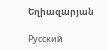Եղիազարյան

Русский